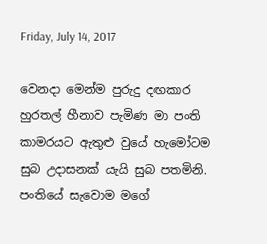Friday, July 14, 2017

වෙනදා මෙන්ම පුරුදු දඟකාර හුරතල් හීනාව පැමිණ මා පංති කාමරයට ඇතුළු වුයේ හැමෝටම සුබ උදාසනක් යැයි සුබ පතමිනි. පංතියේ සැවොම මගේ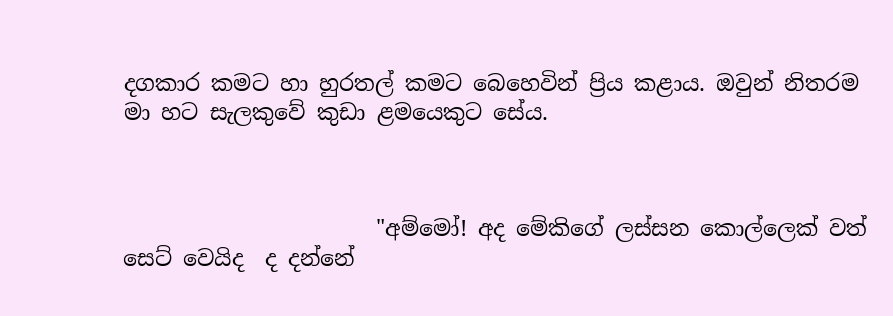දගකාර කමට හා හුරතල් කමට බෙහෙවින් ප්‍රිය කළාය. ඔවුන් නිතරම මා හට සැලකුවේ කුඩා ළමයෙකුට සේය.



                       "අම්මෝ! අද මේකිගේ ලස්සන කොල්ලෙක් වත් සෙට් වෙයිද  ද දන්නේ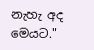නැහැ අද මෙයට."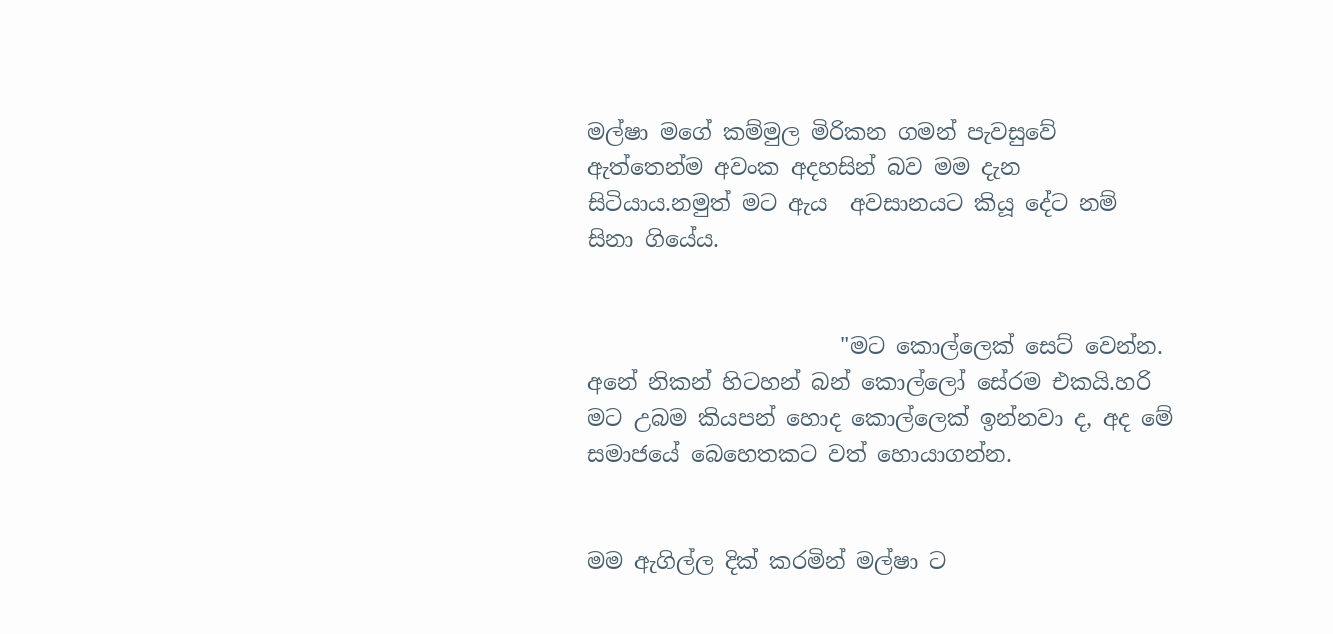මල්ෂා මගේ කම්මුල මිරිකන ගමන් පැවසුවේ ඇත්තෙන්ම අවංක අදහසින් බව මම දැන සිටියාය.නමුත් මට ඇය  අවසානයට කියූ දේට නම් සිනා ගියේය.


                       "මට කොල්ලෙක් සෙට් වෙන්න. අනේ නිකන් හිටහන් බන් කොල්ලෝ සේරම එකයි.හරි මට උබම කියපන් හොද කොල්ලෙක් ඉන්නවා ද, අද මේ සමාජයේ බෙහෙතකට වත් හොයාගන්න.


මම ඇගිල්ල දික් කරමින් මල්ෂා ට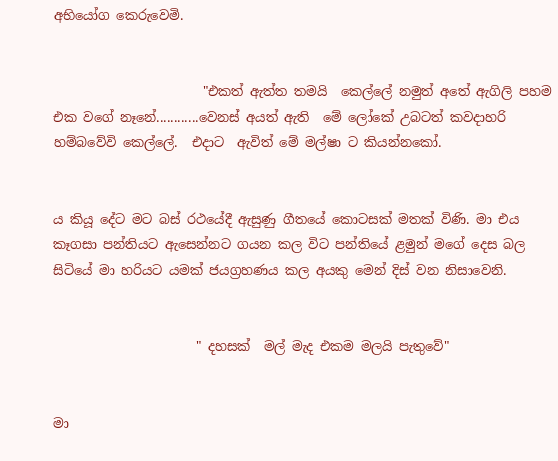අභියෝග කෙරුවෙමි.


                       "එකත් ඇත්ත තමයි  කෙල්ලේ නමුත් අතේ ඇගිලි පහම එක වගේ නෑනේ............වෙනස් අයත් ඇති  මේ ලෝකේ උබටත් කවදාහරි හම්බවේවි කෙල්ලේ.  එදාට  ඇවිත් මේ මල්ෂා ට කියන්නකෝ.


ය කියූ දේට මට බස් රථයේදී ඇසුණු ගීතයේ කොටසක් මතක් විණි. මා එය කෑගසා පන්තියට ඇසෙන්නට ගයන කල විට පන්තියේ ළමුන් මගේ දෙස බල සිටියේ මා හරියට යමක් ජයග්‍රහණය කල අයකු මෙන් දිස් වන නිසාවෙනි.


                      " දහසක්  මල් මැද එකම මලයි පැතුවේ"


මා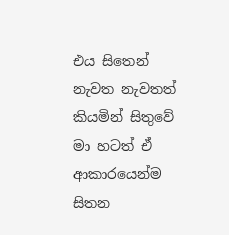එය සිතෙන් නැවත නැවතත් කියමින් සිතුවේ මා හටත් ඒ ආකාරයෙන්ම සිතන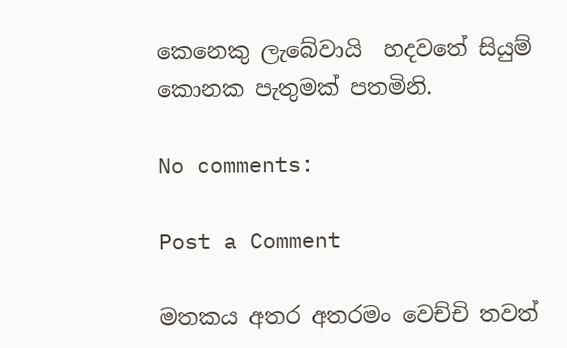කෙනෙකු ලැබේවායි  හදවතේ සියුම් කොනක පැතුමක් පතමිනි.

No comments:

Post a Comment

මතකය අතර අතරමං වෙච්චි තවත්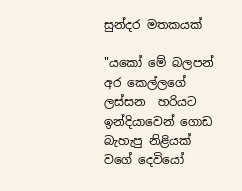සුන්දර මතකයක්

"යකෝ මේ බලපන් අර කෙල්ලගේ ලස්සන  හරියට ඉන්දියාවෙන් ගොඩ බැහැපු නිළියක් වගේ දෙවියෝ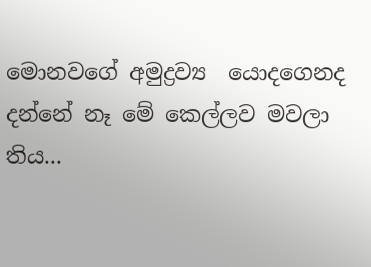මොනවගේ අමුද්‍රව්‍ය  යොදගෙනද දන්නේ නෑ මේ කෙල්ලව මවලා තිය...